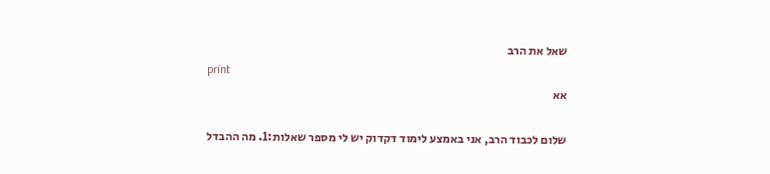שאל את הרב
print
אא

שלום לכבוד הרב, אני באמצע לימוד דקדוק יש לי מספר שאלות:1. מה ההבדל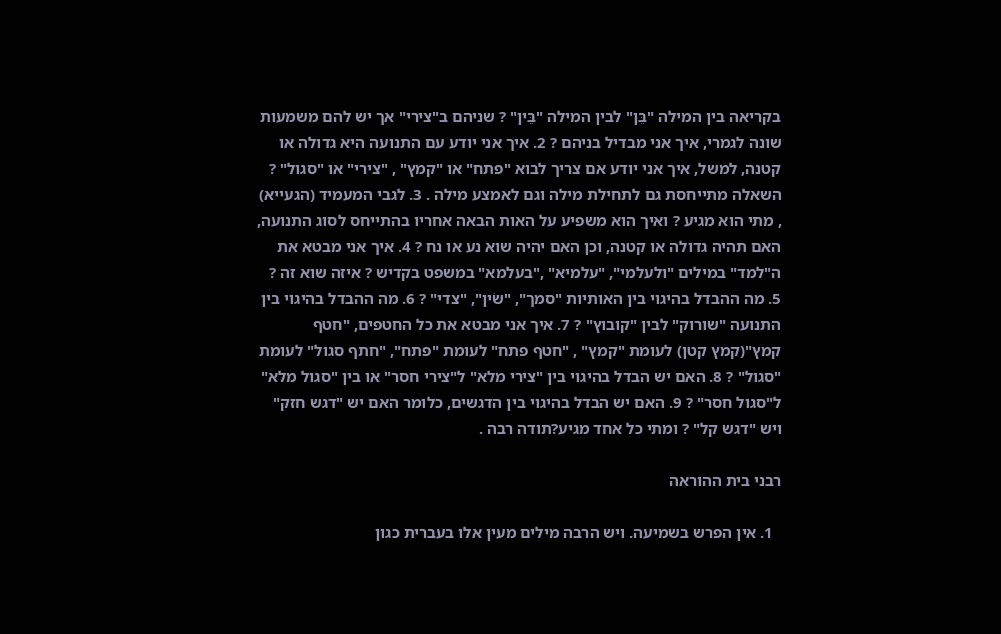בקריאה בין המילה "בֵּן" לבין המילה "בֵּין" ? שניהם ב"צירי" אך יש להם משמעות שונה לגמרי, איך אני מבדיל בניהם ? 2. איך אני יודע עם התנועה היא גדולה או קטנה, למשל, איך אני יודע אם צריך לבוא "פתח" או "קמץ" , "צירי" או "סגול" ? השאלה מתייחסת גם לתחילת מילה וגם לאמצע מילה . 3. לגבי המעמיד (הגעייא) , מתי הוא מגיע ? ואיך הוא משפיע על האות הבאה אחריו בהתייחס לסוג התנועה, האם תהיה גדולה או קטנה, וכן האם יהיה שוא נע או נח ? 4. איך אני מבטא את ה"למד" במילים "ולעלמי", "עלמיא" ,"בעלמא" במשפט בקדיש ? איזה שוא זה ? 5. מה ההבדל בהיגוי בין האותיות "סמך", "שֹין", "צדי" ? 6. מה ההבדל בהיגוי בין התנועה "שורוק" לבין "קובוץ" ? 7. איך אני מבטא את כל החטפים, "חטף קמץ"(קמץ קטן) לעומת "קמץ" , "חטף פתח" לעומת "פתח", "חתף סגול" לעומת "סגול" ? 8. האם יש הבדל בהיגוי בין "צירי מלא" ל"צירי חסר" או בין "סגול מלא" ל"סגול חסר" ? 9. האם יש הבדל בהיגוי בין הדגשים, כלומר האם יש "דגש חזק" ויש "דגש קל" ? ומתי כל אחד מגיע?תודה רבה .

רבני בית ההוראה

  1. אין הפרש בשמיעה. ויש הרבה מילים מעין אלו בעברית כגון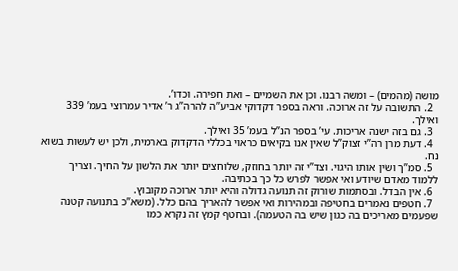מושה (מהמים) – ומשה רבנו. וכן את השמיים – ואת חפירה. וכדו’.
  2. התשובה על זה ארוכה. וראה בספר דקדוקי אביע”ה להרה”ג ר’ אדיר עמרוצי בעמ’ 339 ואילך.
  3. גם בזה ישנה אריכות. עי’ בספר הנ”ל בעמ’ 35 ואילך.
  4. דעת מרן רה”י זצוק”ל שאין אנו בקיאים כראוי בכללי הדקדוק בארמית, ולכן יש לעשות בשוא נח.
  5. סמ”ך ושׂין אותו היגוי. וצד”י זה יותר בחוזק, שלוחצים יותר את הלשון על החיך. וצריך ללמוד מאדם שיודע ואי אפשר לפרש כל כך בכתיבה.
  6. אין הבדל. ובסתמות שורוק זה תנועה גדולה והיא יותר ארוכה מקובוץ.
  7. חטפים נאמרים בחטיפה ובמהירות ואי אפשר להאריך בהם כלל. (משא”כ בתנועה קטנה שפעמים מאריכים בה כגון שיש בה הטעמה). ובחטף קמץ זה נקרא כמו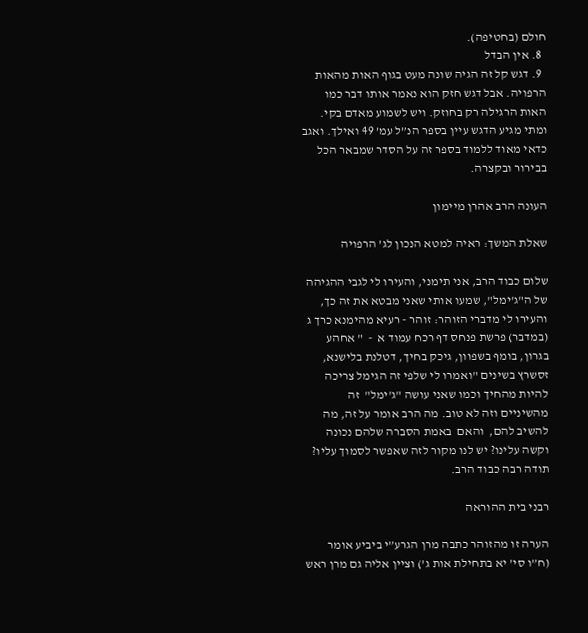חולם (בחטיפה).
  8. אין הבדל
  9. דגש קל זה הגיה שונה מעט בגוף האות מהאות הרפויה. אבל דגש חזק הוא נאמר אותו דבר כמו האות הרגילה רק בחוזק. ויש לשמוע מאדם בקי. ומתי מגיע הדגש עיין בספר הנ”ל עמ’ 49 ואילך. ואגב כדאי מאוד ללמוד בספר זה על הסדר שמבאר הכל בבירור ובקצרה.

העונה הרב אהרן מיימון

שאלת המשך: ראיה למטא הנכון לג’ הרפויה

שלום כבוד הרב, אני תימני, והעירו לי לגבי ההגיהה של ה"ג'ימל", שמעו אותי שאני מבטא את זה כך, והעירו לי מדברי הזוהר: זוהר - רעיא מהימנא כרך ג (במדבר) פרשת פנחס דף רכח עמוד א  -  " אחהע בגרון, בומף בשפוון, גיכק בחיך, דטלנת בלישנא, זסשרץ בשינים "ואמרו לי שלפי זה הגימל צריכה להיות מהחיך וכמו שאני עושה "ג'ימל"  זה מהשיניים וזה לא טוב. מה הרב אומר על זה, מה להשיב להם,  והאם  באמת הסברה שלהם נכונה וקשה עלינו? יש לנו מקור לזה שאפשר לסמוך עליו?  תודה רבה כבוד הרב.

רבני בית ההוראה

הערה זו מהזוהר כתבה מרן הגרע”י ביביע אומר (ח”ו סי’ יא בתחילת אות ג’) וציין אליה גם מרן ראש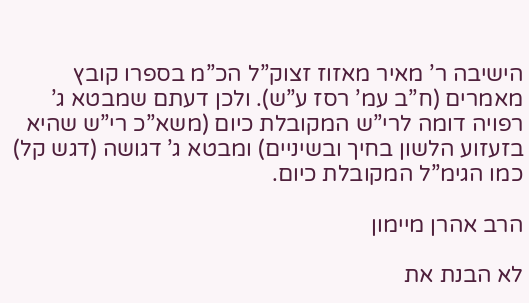הישיבה ר’ מאיר מאזוז זצוק”ל הכ”מ בספרו קובץ מאמרים (ח”ב עמ’ רסז ע”ש). ולכן דעתם שמבטא ג’ רפויה דומה לרי”ש המקובלת כיום (משא”כ רי”ש שהיא בזעזוע הלשון בחיך ובשיניים) ומבטא ג’ דגושה (דגש קל) כמו הגימ”ל המקובלת כיום.

הרב אהרן מיימון

לא הבנת את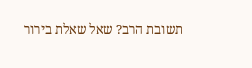תשובת הרב? שאל שאלת בירור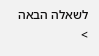לשאלה הבאה >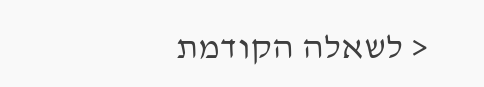< לשאלה הקודמת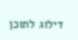דילוג לתוכן